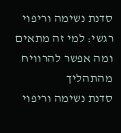סדנת נשימה וריפוי רגשי: למי זה מתאים ומה אפשר להרוויח מהתהליך
סדנת נשימה וריפוי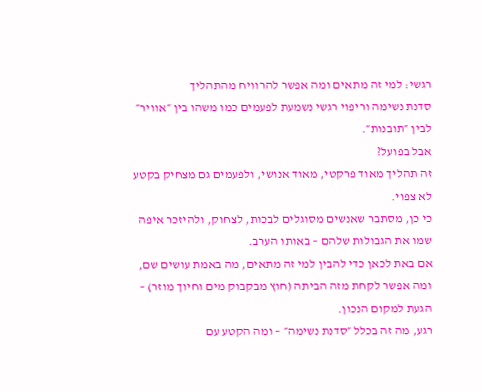רגשי: למי זה מתאים ומה אפשר להרוויח מהתהליך
סדנת נשימה וריפוי רגשי נשמעת לפעמים כמו משהו בין ״אוויר״ לבין ״תובנות״.
אבל בפועל?
זה תהליך מאוד פרקטי, מאוד אנושי, ולפעמים גם מצחיק בקטע לא צפוי.
כי כן, מסתבר שאנשים מסוגלים לבכות, לצחוק, ולהיזכר איפה שמו את הגבולות שלהם – באותו הערב.
אם באת לכאן כדי להבין למי זה מתאים, מה באמת עושים שם, ומה אפשר לקחת מזה הביתה (חוץ מבקבוק מים וחיוך מוזר) – הגעת למקום הנכון.
רגע, מה זה בכלל ״סדנת נשימה״ – ומה הקטע עם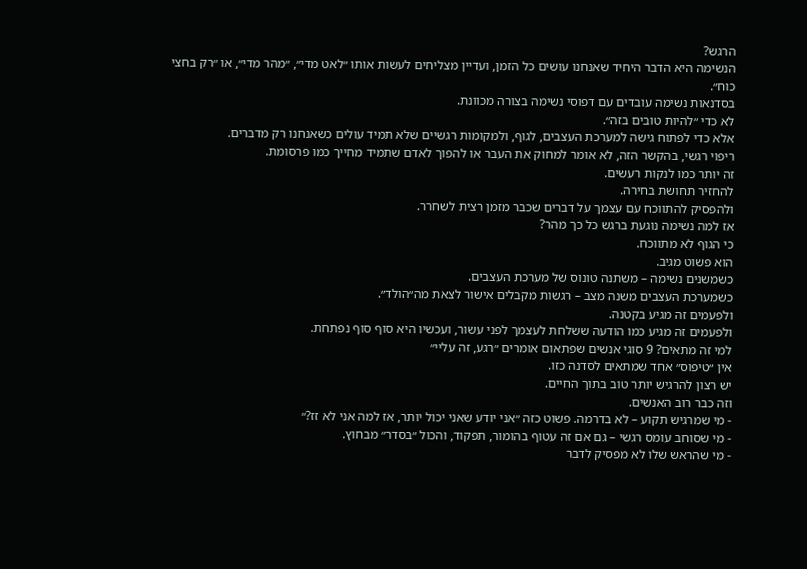הרגש?
הנשימה היא הדבר היחיד שאנחנו עושים כל הזמן, ועדיין מצליחים לעשות אותו ״לאט מדי״, ״מהר מדי״, או ״רק בחצי כוח״.
בסדנאות נשימה עובדים עם דפוסי נשימה בצורה מכוונת.
לא כדי ״להיות טובים בזה״.
אלא כדי לפתוח גישה למערכת העצבים, לגוף, ולמקומות רגשיים שלא תמיד עולים כשאנחנו רק מדברים.
ריפוי רגשי, בהקשר הזה, לא אומר למחוק את העבר או להפוך לאדם שתמיד מחייך כמו פרסומת.
זה יותר כמו לנקות רעשים.
להחזיר תחושת בחירה.
ולהפסיק להתווכח עם עצמך על דברים שכבר מזמן רצית לשחרר.
אז למה נשימה נוגעת ברגש כל כך מהר?
כי הגוף לא מתווכח.
הוא פשוט מגיב.
כשמשנים נשימה – משתנה טונוס של מערכת העצבים.
כשמערכת העצבים משנה מצב – רגשות מקבלים אישור לצאת מה״הולד״.
ולפעמים זה מגיע בקטנה.
ולפעמים זה מגיע כמו הודעה ששלחת לעצמך לפני עשור, ועכשיו היא סוף סוף נפתחת.
למי זה מתאים? 9 סוגי אנשים שפתאום אומרים ״רגע, זה עליי״
אין ״טיפוס״ אחד שמתאים לסדנה כזו.
יש רצון להרגיש יותר טוב בתוך החיים.
וזה כבר רוב האנשים.
- מי שמרגיש תקוע – לא בדרמה. פשוט כזה ״אני יודע שאני יכול יותר, אז למה אני לא זז?״
- מי שסוחב עומס רגשי – גם אם זה עטוף בהומור, תפקוד, והכול ״בסדר״ מבחוץ.
- מי שהראש שלו לא מפסיק לדבר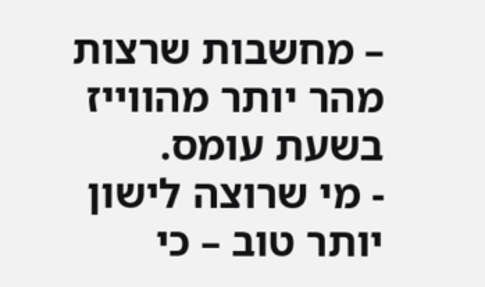– מחשבות שרצות מהר יותר מהווייז בשעת עומס.
- מי שרוצה לישון יותר טוב – כי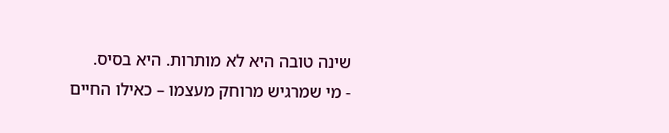שינה טובה היא לא מותרות. היא בסיס.
- מי שמרגיש מרוחק מעצמו – כאילו החיים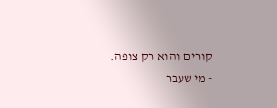קורים והוא רק צופה.
- מי שעבר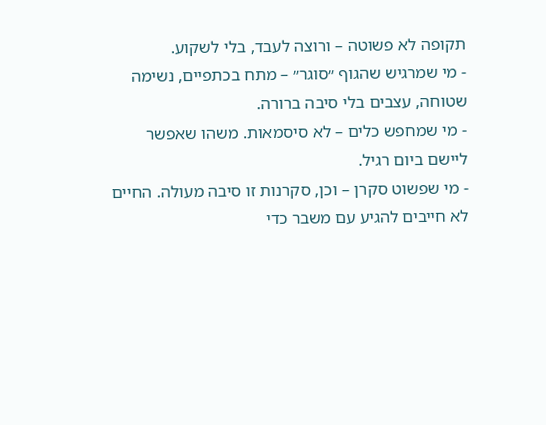תקופה לא פשוטה – ורוצה לעבד, בלי לשקוע.
- מי שמרגיש שהגוף ״סוגר״ – מתח בכתפיים, נשימה שטוחה, עצבים בלי סיבה ברורה.
- מי שמחפש כלים – לא סיסמאות. משהו שאפשר ליישם ביום רגיל.
- מי שפשוט סקרן – וכן, סקרנות זו סיבה מעולה. החיים לא חייבים להגיע עם משבר כדי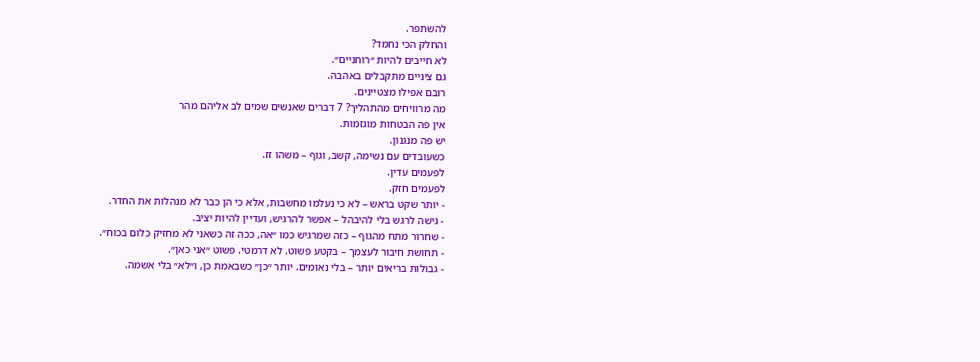להשתפר.
והחלק הכי נחמד?
לא חייבים להיות ״רוחניים״.
גם ציניים מתקבלים באהבה.
רובם אפילו מצטיינים.
מה מרוויחים מהתהליך? 7 דברים שאנשים שמים לב אליהם מהר
אין פה הבטחות מוגזמות.
יש פה מנגנון.
כשעובדים עם נשימה, קשב, וגוף – משהו זז.
לפעמים עדין.
לפעמים חזק.
- יותר שקט בראש – לא כי נעלמו מחשבות, אלא כי הן כבר לא מנהלות את החדר.
- גישה לרגש בלי להיבהל – אפשר להרגיש, ועדיין להיות יציב.
- שחרור מתח מהגוף – כזה שמרגיש כמו ״אה, ככה זה כשאני לא מחזיק כלום בכוח״.
- תחושת חיבור לעצמך – בקטע פשוט. לא דרמטי. פשוט ״אני כאן״.
- גבולות בריאים יותר – בלי נאומים. יותר ״כן״ כשבאמת כן, ו״לא״ בלי אשמה.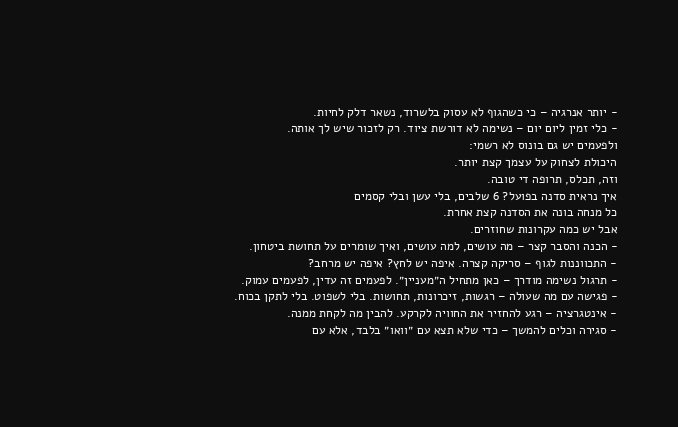- יותר אנרגיה – כי כשהגוף לא עסוק בלשרוד, נשאר דלק לחיות.
- כלי זמין ליום יום – נשימה לא דורשת ציוד. רק לזכור שיש לך אותה.
ולפעמים יש גם בונוס לא רשמי:
היכולת לצחוק על עצמך קצת יותר.
וזה, תכלס, תרופה די טובה.
איך נראית סדנה בפועל? 6 שלבים, בלי עשן ובלי קסמים
כל מנחה בונה את הסדנה קצת אחרת.
אבל יש כמה עקרונות שחוזרים.
- הכנה והסבר קצר – מה עושים, למה עושים, ואיך שומרים על תחושת ביטחון.
- התכווננות לגוף – סריקה קצרה. איפה יש לחץ? איפה יש מרחב?
- תרגול נשימה מודרך – כאן מתחיל ה״מעניין״. לפעמים זה עדין, לפעמים עמוק.
- פגישה עם מה שעולה – רגשות, זיכרונות, תחושות. בלי לשפוט. בלי לתקן בכוח.
- אינטגרציה – רגע להחזיר את החוויה לקרקע. להבין מה לקחת ממנה.
- סגירה וכלים להמשך – כדי שלא תצא עם ״וואו״ בלבד, אלא עם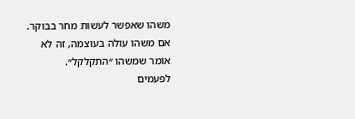משהו שאפשר לעשות מחר בבוקר.
אם משהו עולה בעוצמה, זה לא אומר שמשהו ״התקלקל״.
לפעמים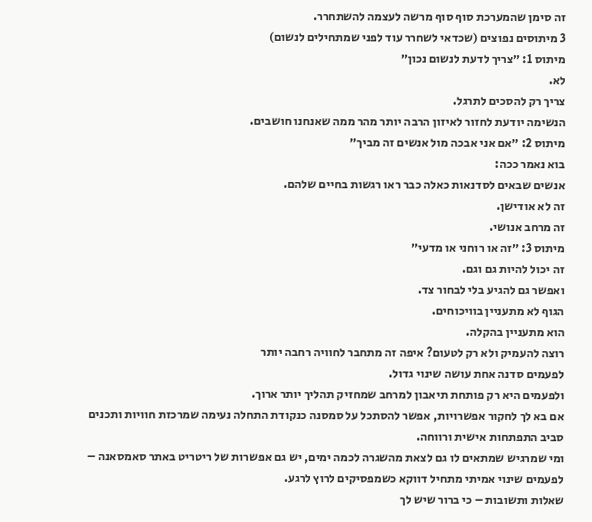זה סימן שהמערכת סוף סוף מרשה לעצמה להשתחרר.
3 מיתוסים נפוצים (שכדאי לשחרר עוד לפני שמתחילים לנשום)
מיתוס 1: ״צריך לדעת לנשום נכון״
לא.
צריך רק להסכים לתרגל.
הנשימה יודעת לחזור לאיזון הרבה יותר מהר ממה שאנחנו חושבים.
מיתוס 2: ״אם אני אבכה מול אנשים זה מביך״
בוא נאמר ככה:
אנשים שבאים לסדנאות כאלה כבר ראו רגשות בחיים שלהם.
זה לא אודישן.
זה מרחב אנושי.
מיתוס 3: ״זה או רוחני או מדעי״
זה יכול להיות גם וגם.
ואפשר גם להגיע בלי לבחור צד.
הגוף לא מתעניין בוויכוחים.
הוא מתעניין בהקלה.
רוצה להעמיק ולא רק לטעום? איפה זה מתחבר לחוויה רחבה יותר
לפעמים סדנה אחת עושה שינוי גדול.
ולפעמים היא רק פותחת תיאבון למרחב שמחזיק תהליך יותר ארוך.
אם בא לך לחקור אפשרויות, אפשר להסתכל על סמסנה כנקודת התחלה נעימה שמרכזת חוויות ותכנים סביב התפתחות אישית ורווחה.
ומי שמרגיש שמתאים לו גם לצאת מהשגרה לכמה ימים, יש גם אפשרות של ריטריט באתר סאמסאנה – לפעמים שינוי אמיתי מתחיל דווקא כשמפסיקים לרוץ לרגע.
שאלות ותשובות – כי ברור שיש לך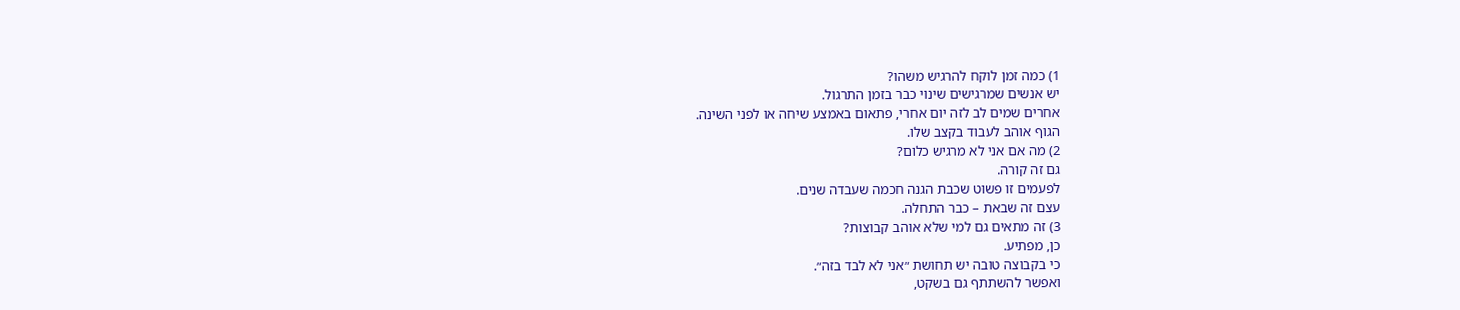1) כמה זמן לוקח להרגיש משהו?
יש אנשים שמרגישים שינוי כבר בזמן התרגול.
אחרים שמים לב לזה יום אחרי, פתאום באמצע שיחה או לפני השינה.
הגוף אוהב לעבוד בקצב שלו.
2) מה אם אני לא מרגיש כלום?
גם זה קורה.
לפעמים זו פשוט שכבת הגנה חכמה שעבדה שנים.
עצם זה שבאת – כבר התחלה.
3) זה מתאים גם למי שלא אוהב קבוצות?
כן, מפתיע.
כי בקבוצה טובה יש תחושת ״אני לא לבד בזה״.
ואפשר להשתתף גם בשקט,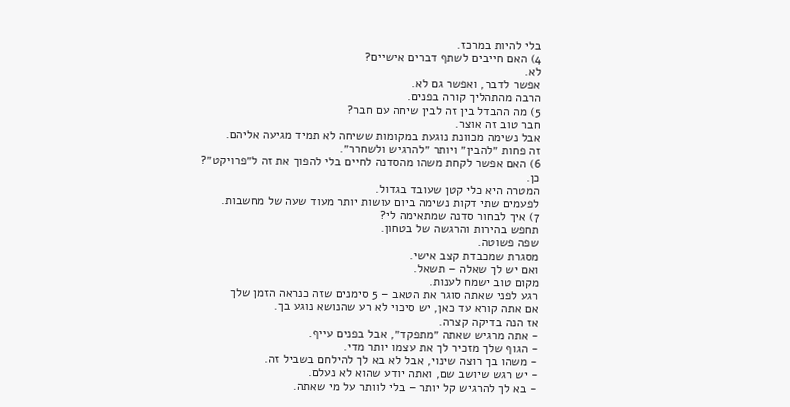בלי להיות במרכז.
4) האם חייבים לשתף דברים אישיים?
לא.
אפשר לדבר, ואפשר גם לא.
הרבה מהתהליך קורה בפנים.
5) מה ההבדל בין זה לבין שיחה עם חבר?
חבר טוב זה אוצר.
אבל נשימה מכוונת נוגעת במקומות ששיחה לא תמיד מגיעה אליהם.
זה פחות ״להבין״ ויותר ״להרגיש ולשחרר״.
6) האם אפשר לקחת משהו מהסדנה לחיים בלי להפוך את זה ל״פרויקט״?
כן.
המטרה היא כלי קטן שעובד בגדול.
לפעמים שתי דקות נשימה ביום עושות יותר מעוד שעה של מחשבות.
7) איך לבחור סדנה שמתאימה לי?
תחפש בהירות והרגשה של בטחון.
שפה פשוטה.
מסגרת שמכבדת קצב אישי.
ואם יש לך שאלה – תשאל.
מקום טוב ישמח לענות.
רגע לפני שאתה סוגר את הטאב – 5 סימנים שזה כנראה הזמן שלך
אם אתה קורא עד כאן, יש סיכוי לא רע שהנושא נוגע בך.
אז הנה בדיקה קצרה.
- אתה מרגיש שאתה ״מתפקד״, אבל בפנים עייף.
- הגוף שלך מזכיר לך את עצמו יותר מדי.
- משהו בך רוצה שינוי, אבל לא בא לך להילחם בשביל זה.
- יש רגש שיושב שם, ואתה יודע שהוא לא נעלם.
- בא לך להרגיש קל יותר – בלי לוותר על מי שאתה.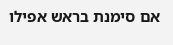אם סימנת בראש אפילו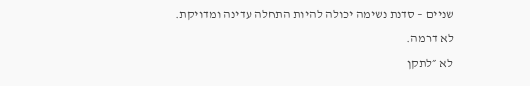שניים – סדנת נשימה יכולה להיות התחלה עדינה ומדויקת.
לא דרמה.
לא ״לתקן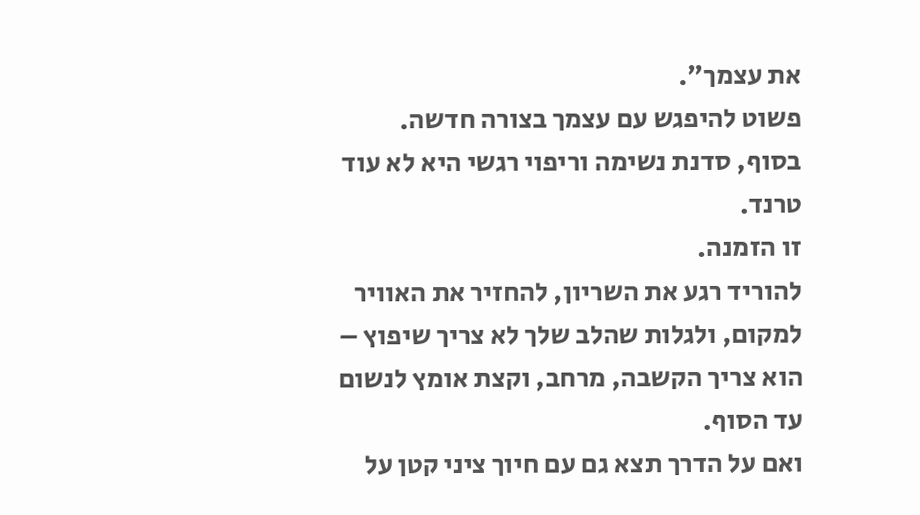את עצמך״.
פשוט להיפגש עם עצמך בצורה חדשה.
בסוף, סדנת נשימה וריפוי רגשי היא לא עוד טרנד.
זו הזמנה.
להוריד רגע את השריון, להחזיר את האוויר למקום, ולגלות שהלב שלך לא צריך שיפוץ – הוא צריך הקשבה, מרחב, וקצת אומץ לנשום עד הסוף.
ואם על הדרך תצא גם עם חיוך ציני קטן על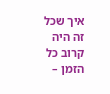איך שכל זה היה קרוב כל הזמן –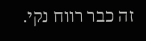זה כבר רווח נקי.